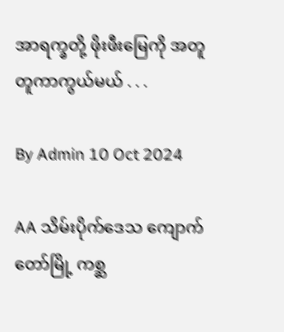အာရက္ခတို့ ဖိုးဖီးမြေကို အတူတူကာကွယ်မယ် . . .

By Admin 10 Oct 2024

AA သိမ်းပိုက်ဒေသ ကျောက်တော်မြို့ ကစ္ဆ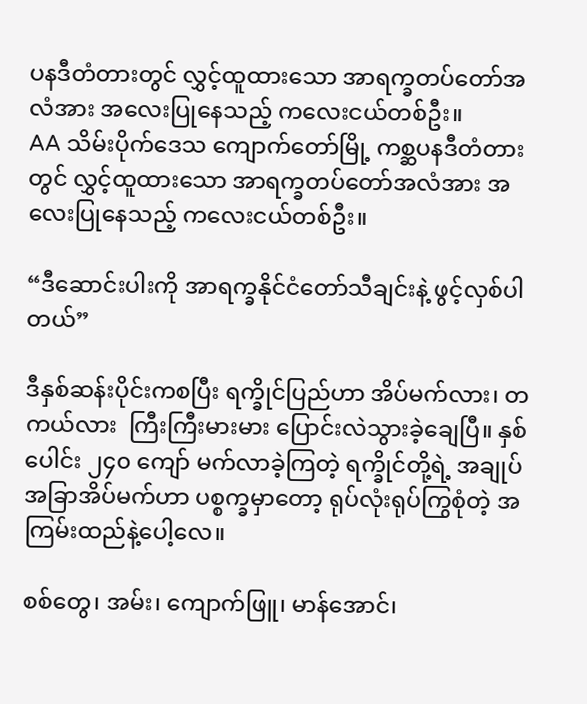ပနဒီတံတားတွင် လွှင့်ထူထားသော အာရက္ခတပ်တော်အလံအား အလေးပြုနေသည့် ကလေးငယ်တစ်ဦး။
AA သိမ်းပိုက်ဒေသ ကျောက်တော်မြို့ ကစ္ဆပနဒီတံတားတွင် လွှင့်ထူထားသော အာရက္ခတပ်တော်အလံအား အလေးပြုနေသည့် ကလေးငယ်တစ်ဦး။

“ဒီဆောင်းပါးကို အာရက္ခနိုင်ငံတော်သီချင်းနဲ့ ဖွင့်လှစ်ပါတယ်”

ဒီနှစ်ဆန်းပိုင်းကစပြီး ရက္ခိုင်ပြည်ဟာ အိပ်မက်လား၊ တကယ်လား  ကြီးကြီးမားမား ပြောင်းလဲသွားခဲ့ချေပြီ။ နှစ်ပေါင်း ၂၄၀ ကျော် မက်လာခဲ့ကြတဲ့ ရက္ခိုင်တို့ရဲ့ အချုပ်အခြာအိပ်မက်ဟာ ပစ္စက္ခမှာတော့ ရုပ်လုံးရုပ်ကြွစုံတဲ့ အကြမ်းထည်နဲ့ပေါ့လေ။

စစ်တွေ၊ အမ်း၊ ကျောက်ဖြူ၊ မာန်အောင်၊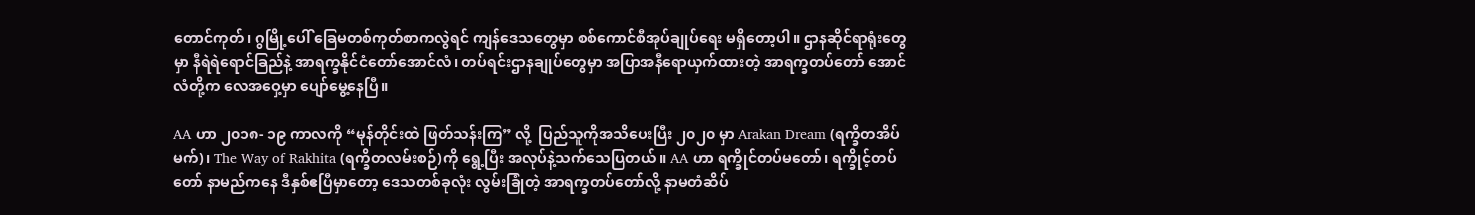တောင်ကုတ်၊ ဂွမြို့ပေါ် ခြေမတစ်ကုတ်စာကလွဲရင် ကျန်ဒေသတွေမှာ စစ်ကောင်စီအုပ်ချုပ်ရေး မရှိတော့ပါ။ ဌာနဆိုင်ရာရုံးတွေမှာ နီရဲရဲရောင်ခြည်နဲ့ အာရက္ခနိုင်ငံတော်အောင်လံ၊ တပ်ရင်းဌာနချုပ်တွေမှာ အပြာအနီရောယှက်ထားတဲ့ အာရက္ခတပ်တော် အောင်လံတို့က လေအဝှေ့မှာ ပျော်မွေ့နေပြီ။

AA ဟာ ၂၀၁၈- ၁၉ ကာလကို “မုန်တိုင်းထဲ ဖြတ်သန်းကြ” လို့  ပြည်သူကိုအသိပေးပြီး ၂၀၂၀ မှာ Arakan Dream (ရက္ခိတအိပ်မက်)၊ The Way of Rakhita (ရက္ခိတလမ်းစဉ်)ကို ရွေ့ပြီး အလုပ်နဲ့သက်သေပြတယ်။ AA ဟာ ရက္ခိုင်တပ်မတော်၊ ရက္ခိုင့်တပ်တော် နာမည်ကနေ ဒီနှစ်ဧပြီမှာတော့ ဒေသတစ်ခုလုံး လွမ်းခြုံတဲ့ အာရက္ခတပ်တော်လို့ နာမတံဆိပ်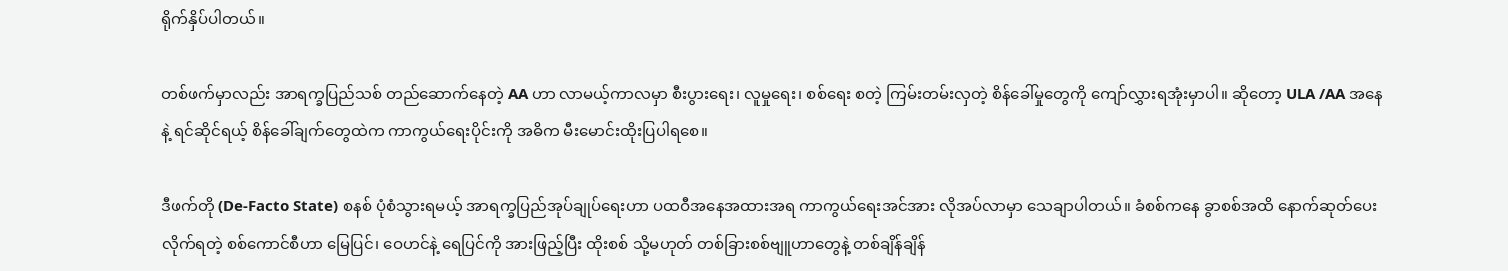ရိုက်နှိပ်ပါတယ်။

တစ်ဖက်မှာလည်း အာရက္ခပြည်သစ် တည်ဆောက်နေတဲ့ AA ဟာ လာမယ့်ကာလမှာ စီးပွားရေး၊ လူမှုရေး၊ စစ်ရေး စတဲ့ ကြမ်းတမ်းလှတဲ့ စိန်ခေါ်မှုတွေကို ကျော်လွှားရအုံးမှာပါ။ ဆိုတော့ ULA /AA အနေနဲ့ ရင်ဆိုင်ရယ့် စိန်ခေါ်ချက်တွေထဲက ကာကွယ်ရေးပိုင်းကို အဓိက မီးမောင်းထိုးပြပါရစေ။

ဒီဖက်တို (De-Facto State) စနစ် ပုံစံသွားရမယ့် အာရက္ခပြည်အုပ်ချုပ်ရေးဟာ ပထဝီအနေအထားအရ ကာကွယ်ရေးအင်အား လိုအပ်လာမှာ သေချာပါတယ်။ ခံစစ်ကနေ ခွာစစ်အထိ နောက်ဆုတ်ပေးလိုက်ရတဲ့ စစ်ကောင်စီဟာ မြေပြင်၊ ဝေဟင်နဲ့ ရေပြင်ကို အားဖြည့်ပြီး ထိုးစစ် သို့မဟုတ် တစ်ခြားစစ်ဗျူဟာတွေနဲ့ တစ်ချိန်ချိန်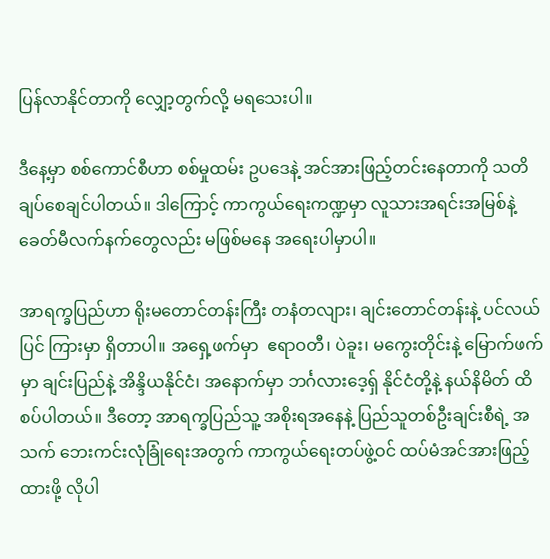ပြန်လာနိုင်တာကို လျှော့တွက်လို့ မရသေးပါ။

ဒီနေ့မှာ စစ်ကောင်စီဟာ စစ်မှုထမ်း ဥပဒေနဲ့ အင်အားဖြည့်တင်းနေတာကို သတိချပ်စေချင်ပါတယ်။ ဒါကြောင့် ကာကွယ်ရေးကဏ္ဍမှာ လူသားအရင်းအမြစ်နဲ့ ခေတ်မီလက်နက်တွေလည်း မဖြစ်မနေ အရေးပါမှာပါ။

အာရက္ခပြည်ဟာ ရိုးမတောင်တန်းကြီး တနံတလျား၊ ချင်းတောင်တန်းနဲ့ ပင်လယ်ပြင် ကြားမှာ ရှိတာပါ။ အရှေ့ဖက်မှာ  ဧရာဝတီ၊ ပဲခူး၊ မကွေးတိုင်းနဲ့ မြောက်ဖက်မှာ ချင်းပြည်နဲ့ အိန္ဒိယနိုင်ငံ၊ အနောက်မှာ ဘင်္ဂလားဒေ့ရှ် နိုင်ငံတို့နဲ့ နယ်နိမိတ် ထိစပ်ပါတယ်။ ဒီတော့ အာရက္ခပြည်သူ့ အစိုးရအနေနဲ့ ပြည်သူတစ်ဦးချင်းစီရဲ့ အသက် ဘေးကင်းလုံခြုံရေးအတွက် ကာကွယ်ရေးတပ်ဖွဲ့ဝင် ထပ်မံအင်အားဖြည့်ထားဖို့ လိုပါ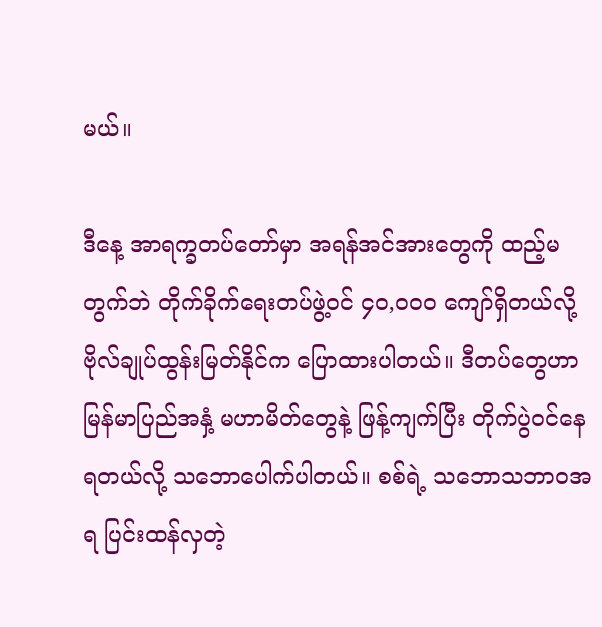မယ်။

ဒီနေ့ အာရက္ခတပ်တော်မှာ အရန်အင်အားတွေကို ထည့်မတွက်ဘဲ တိုက်ခိုက်ရေးတပ်ဖွဲ့ဝင် ၄၀,၀၀၀ ကျော်ရှိတယ်လို့  ဗိုလ်ချုပ်ထွန်းမြတ်နိုင်က ပြောထားပါတယ်။ ဒီတပ်တွေဟာ မြန်မာပြည်အနှံ့ မဟာမိတ်တွေနဲ့ ဖြန့်ကျက်ပြီး တိုက်ပွဲဝင်နေရတယ်လို့ သဘောပေါက်ပါတယ်။ စစ်ရဲ့ သဘောသဘာဝအရ ပြင်းထန်လှတဲ့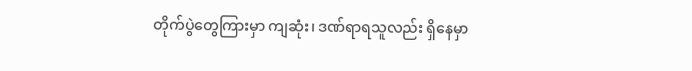တိုက်ပွဲတွေကြားမှာ ကျဆုံး၊ ဒဏ်ရာရသူလည်း ရှိနေမှာ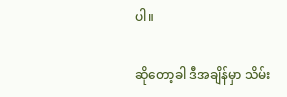ပါ။

ဆိုတော့ခါ ဒီအချိန်မှာ သိမ်း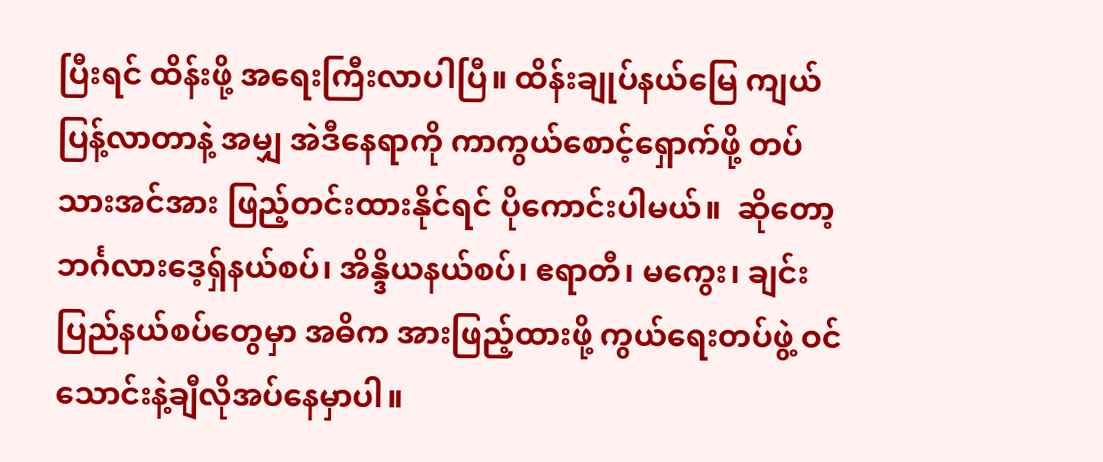ပြီးရင် ထိန်းဖို့ အရေးကြီးလာပါပြီ။ ထိန်းချုပ်နယ်မြေ ကျယ်ပြန့်လာတာနဲ့ အမျှ အဲဒီနေရာကို ကာကွယ်စောင့်ရှောက်ဖို့ တပ်သားအင်အား ဖြည့်တင်းထားနိုင်ရင် ပိုကောင်းပါမယ်။  ဆိုတော့ ဘင်္ဂလားဒေ့ရှ်နယ်စပ်၊ အိန္ဒိယနယ်စပ်၊ ဧရာတီ၊ မကွေး၊ ချင်းပြည်နယ်စပ်တွေမှာ အဓိက အားဖြည့်ထားဖို့ ကွယ်ရေးတပ်ဖွဲ့ ဝင် သောင်းနဲ့ချီလိုအပ်နေမှာပါ။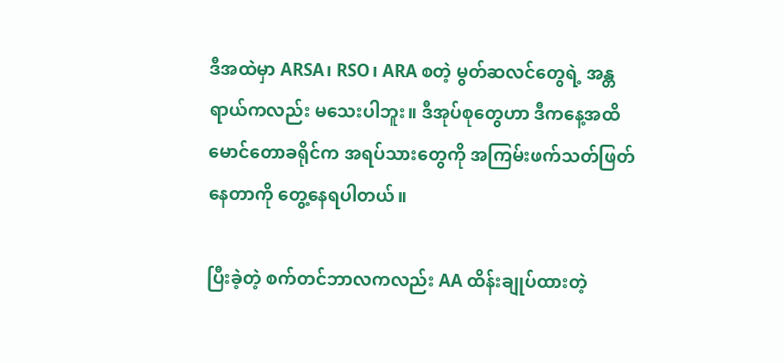ဒီအထဲမှာ ARSA၊ RSO၊ ARA စတဲ့ မွတ်ဆလင်တွေရဲ့ အန္တရာယ်ကလည်း မသေးပါဘူး။ ဒီအုပ်စုတွေဟာ ဒီကနေ့အထိ  မောင်တောခရိုင်က အရပ်သားတွေကို အကြမ်းဖက်သတ်ဖြတ်နေတာကို တွေ့နေရပါတယ်။

ပြီးခဲ့တဲ့ စက်တင်ဘာလကလည်း AA ထိန်းချုပ်ထားတဲ့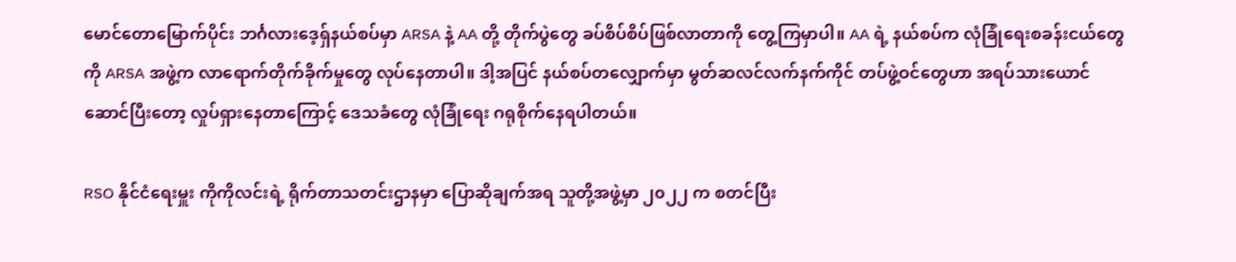မောင်တောမြောက်ပိုင်း ဘင်္ဂလားဒေ့ရှ်နယ်စပ်မှာ ARSA နဲ့ AA တို့ တိုက်ပွဲတွေ ခပ်စိပ်စိပ်ဖြစ်လာတာကို တွေ့ကြမှာပါ။ AA ရဲ့ နယ်စပ်က လုံခြုံရေးစခန်းငယ်တွေကို ARSA အဖွဲ့က လာရောက်တိုက်ခိုက်မှုတွေ လုပ်နေတာပါ။ ဒါ့အပြင် နယ်စပ်တလျှောက်မှာ မွတ်ဆလင်လက်နက်ကိုင် တပ်ဖွဲ့ဝင်တွေဟာ အရပ်သားယောင်ဆောင်ပြီးတော့ လှုပ်ရှားနေတာကြောင့် ဒေသခံတွေ လုံခြုံရေး ဂရုစိုက်နေရပါတယ်။

RSO နိုင်ငံရေးမှူး ကိုကိုလင်းရဲ့ ရိုက်တာသတင်းဌာနမှာ ပြောဆိုချက်အရ သူတို့အဖွဲ့မှာ ၂၀၂၂ က စတင်ပြီး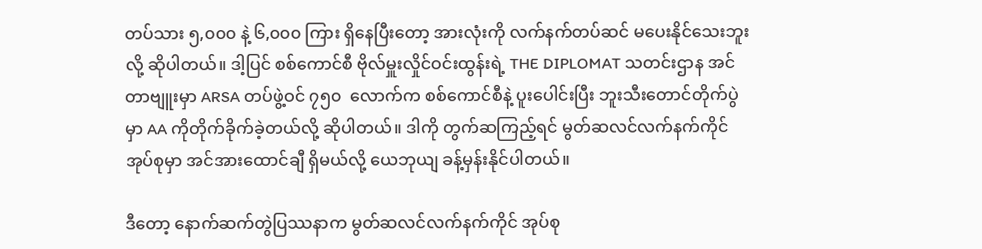တပ်သား ၅,၀၀၀ နဲ့ ၆,၀၀၀ ကြား ရှိနေပြီးတော့ အားလုံးကို လက်နက်တပ်ဆင် မပေးနိုင်သေးဘူးလို့ ဆိုပါတယ်။ ဒါ့ပြင် စစ်ကောင်စီ ဗိုလ်မှူးလှိုင်ဝင်းထွန်းရဲ့ THE DIPLOMAT သတင်းဌာန အင်တာဗျူးမှာ ARSA တပ်ဖွဲ့ဝင် ၇၅၀  လောက်က စစ်ကောင်စီနဲ့ ပူးပေါင်းပြီး ဘူးသီးတောင်တိုက်ပွဲမှာ AA ကိုတိုက်ခိုက်ခဲ့တယ်လို့ ဆိုပါတယ်။ ဒါကို တွက်ဆကြည့်ရင် မွတ်ဆလင်လက်နက်ကိုင်အုပ်စုမှာ အင်အားထောင်ချီ ရှိမယ်လို့ ယေဘုယျ ခန့်မှန်းနိုင်ပါတယ်။

ဒီတော့ နောက်ဆက်တွဲပြဿနာက မွတ်ဆလင်လက်နက်ကိုင် အုပ်စု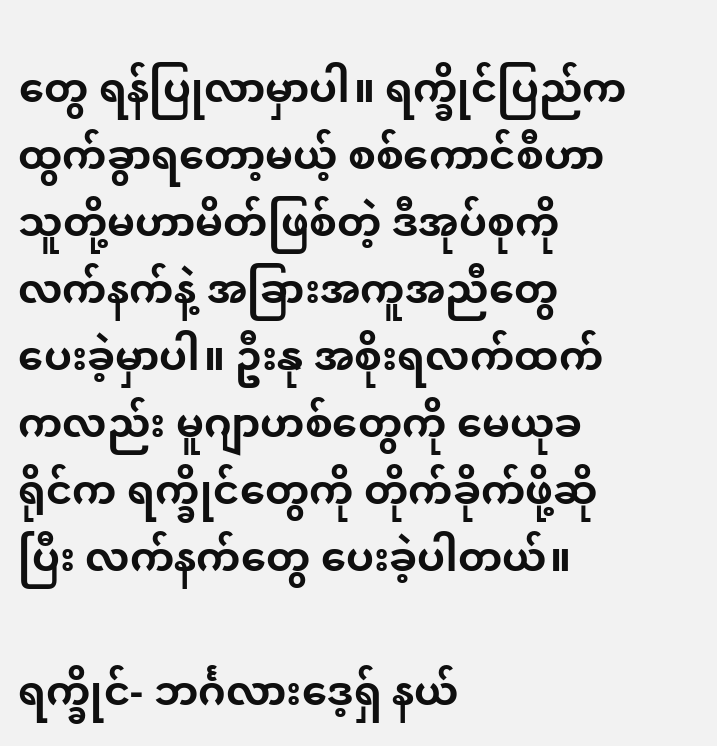တွေ ရန်ပြုလာမှာပါ။ ရက္ခိုင်ပြည်က ထွက်ခွာရတော့မယ့် စစ်ကောင်စီဟာ သူတို့မဟာမိတ်ဖြစ်တဲ့ ဒီအုပ်စုကို လက်နက်နဲ့ အခြားအကူအညီတွေ ပေးခဲ့မှာပါ။ ဦးနု အစိုးရလက်ထက်ကလည်း မူဂျာဟစ်တွေကို မေယုခရိုင်က ရက္ခိုင်တွေကို တိုက်ခိုက်ဖို့ဆိုပြီး လက်နက်တွေ ပေးခဲ့ပါတယ်။

ရက္ခိုင်- ဘင်္ဂလားဒေ့ရှ် နယ်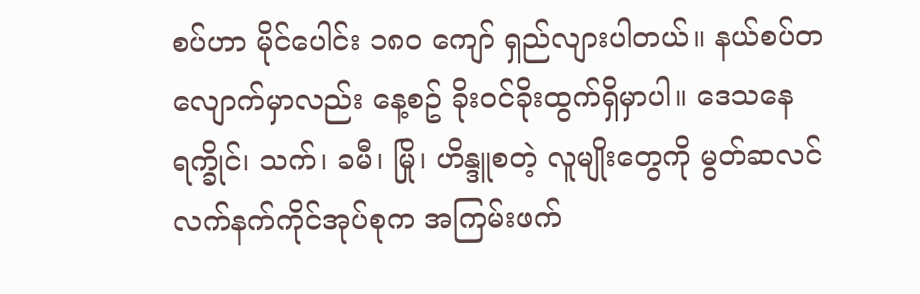စပ်ဟာ မိုင်ပေါင်း ၁၈၀ ကျော် ရှည်လျားပါတယ်။ နယ်စပ်တလျောက်မှာလည်း နေ့စဥ် ခိုးဝင်ခိုးထွက်ရှိမှာပါ။ ဒေသနေ ရက္ခိုင်၊ သက်၊ ခမီ၊ မြို၊ ဟိန္ဒူစတဲ့ လူမျိုးတွေကို မွတ်ဆလင်လက်နက်ကိုင်အုပ်စုက အကြမ်းဖက်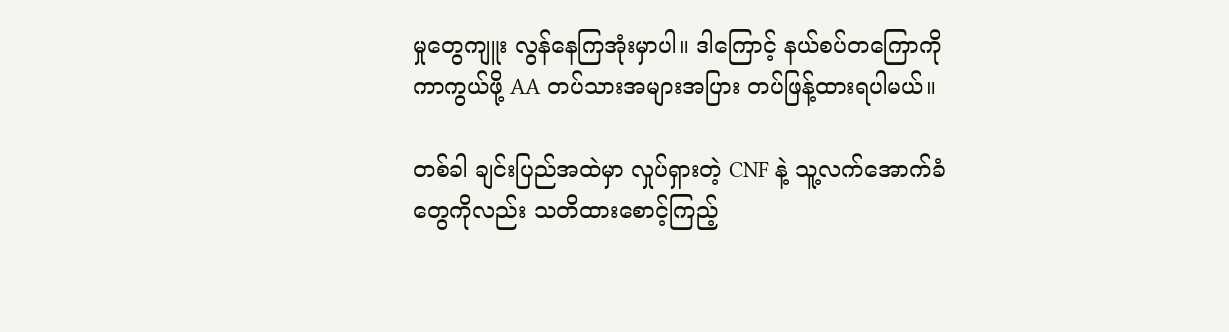မှုတွေကျူး လွန်နေကြအုံးမှာပါ။ ဒါကြောင့် နယ်စပ်တကြောကို ကာကွယ်ဖို့ AA တပ်သားအများအပြား တပ်ဖြန့်ထားရပါမယ်။

တစ်ခါ ချင်းပြည်အထဲမှာ လှုပ်ရှားတဲ့ CNF နဲ့ သူ့လက်အောက်ခံတွေကိုလည်း သတိထားစောင့်ကြည့်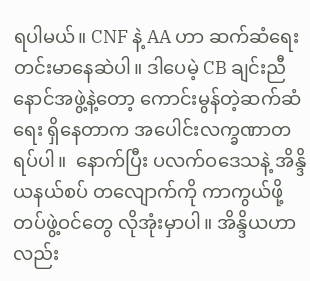ရပါမယ်။ CNF နဲ့ AA ဟာ ဆက်ဆံရေး တင်းမာနေဆဲပါ။ ဒါပေမဲ့ CB ချင်းညီနောင်အဖွဲ့နဲ့တော့ ကောင်းမွန်တဲ့ဆက်ဆံရေး ရှိနေတာက အပေါင်းလက္ခဏာတရပ်ပါ။  နောက်ပြီး ပလက်ဝဒေသနဲ့ အိန္ဒိယနယ်စပ် တလျောက်ကို ကာကွယ်ဖို့ တပ်ဖွဲ့ဝင်တွေ လိုအုံးမှာပါ။ အိန္ဒိယဟာလည်း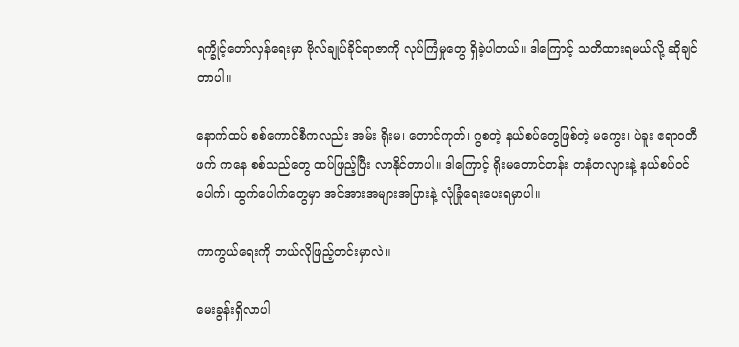ရက္ခိုင့်တော်လှန်ရေးမှာ ဗိုလ်ချုပ်ခိုင်ရာဇာကို လုပ်ကြံမှုတွေ ရှိခဲ့ပါတယ်။ ဒါကြောင့် သတိထားရမယ်လို့ ဆိုချင်တာပါ။

နောက်ထပ် စစ်ကောင်စီကလည်း အမ်း ရိုးမ၊ တောင်ကုတ်၊ ဂွစတဲ့ နယ်စပ်တွေဖြစ်တဲ့ မကွေး၊ ပဲခူး ဧရာဝတီ ဖက် ကနေ စစ်သည်တွေ ထပ်ဖြည့်ပြီး လာနိုင်တာပါ။ ဒါကြောင့် ရိုးမတောင်တန်း တနံတလျားနဲ့ နယ်စပ်ဝင်ပေါက်၊ ထွက်ပေါက်တွေမှာ အင်အားအများအပြားနဲ့ လုံခြုံရေးပေးရမှာပါ။

ကာကွယ်ရေးကို ဘယ်လိုဖြည့်တင်းမှာလဲ။

မေးခွန်းရှိလာပါ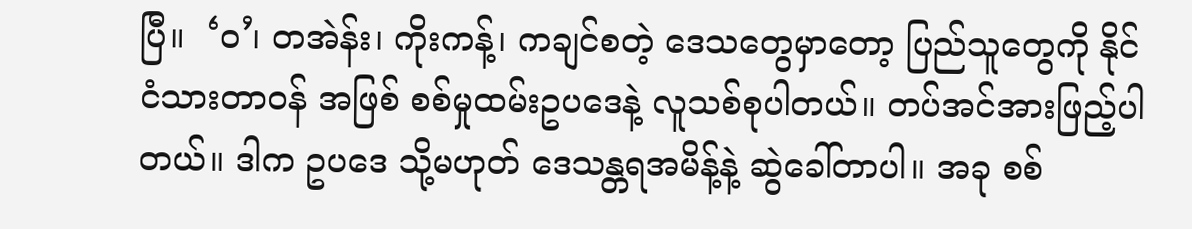ပြီ။  ‘ဝ’၊ တအဲန်း၊ ကိုးကန့်၊ ကချင်စတဲ့ ဒေသတွေမှာတော့ ပြည်သူတွေကို နိုင်ငံသားတာဝန် အဖြစ် စစ်မှုထမ်းဥပဒေနဲ့ လူသစ်စုပါတယ်။ တပ်အင်အားဖြည့်ပါတယ်။ ဒါက ဥပဒေ သို့မဟုတ် ဒေသန္တရအမိန့်နဲ့ ဆွဲခေါ်တာပါ။ အခု စစ်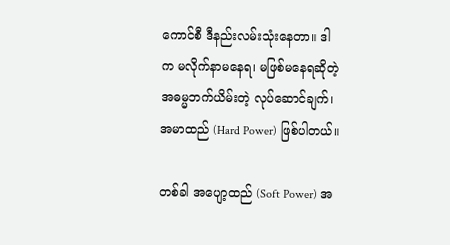ကောင်စီ ဒီနည်းလမ်းသုံးနေတာ။ ဒါက မလိုက်နာမနေရ၊ မဖြစ်မနေရဆိုတဲ့ အဓမ္မဘက်ယိမ်းတဲ့ လုပ်ဆောင်ချက်၊ အမာထည် (Hard Power) ဖြစ်ပါတယ်။

တစ်ခါ အပျော့ထည် (Soft Power) အ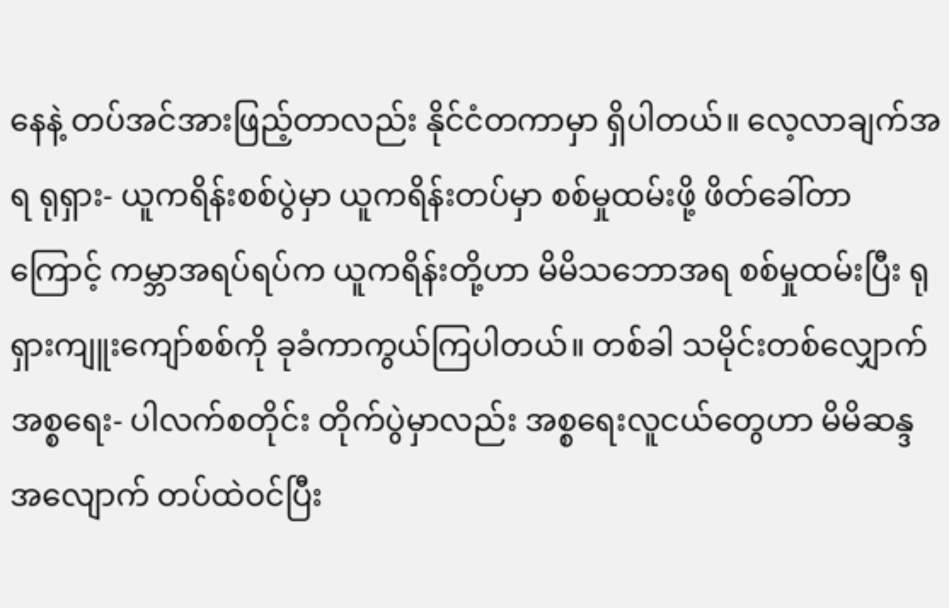နေနဲ့ တပ်အင်အားဖြည့်တာလည်း နိုင်ငံတကာမှာ ရှိပါတယ်။ လေ့လာချက်အရ ရုရှား- ယူကရိန်းစစ်ပွဲမှာ ယူကရိန်းတပ်မှာ စစ်မှုထမ်းဖို့ ဖိတ်ခေါ်တာကြောင့် ကမ္ဘာအရပ်ရပ်က ယူကရိန်းတို့ဟာ မိမိသဘောအရ စစ်မှုထမ်းပြီး ရုရှားကျူးကျော်စစ်ကို ခုခံကာကွယ်ကြပါတယ်။ တစ်ခါ သမိုင်းတစ်လျှောက် အစ္စရေး- ပါလက်စတိုင်း တိုက်ပွဲမှာလည်း အစ္စရေးလူငယ်တွေဟာ မိမိဆန္ဒအလျောက် တပ်ထဲဝင်ပြီး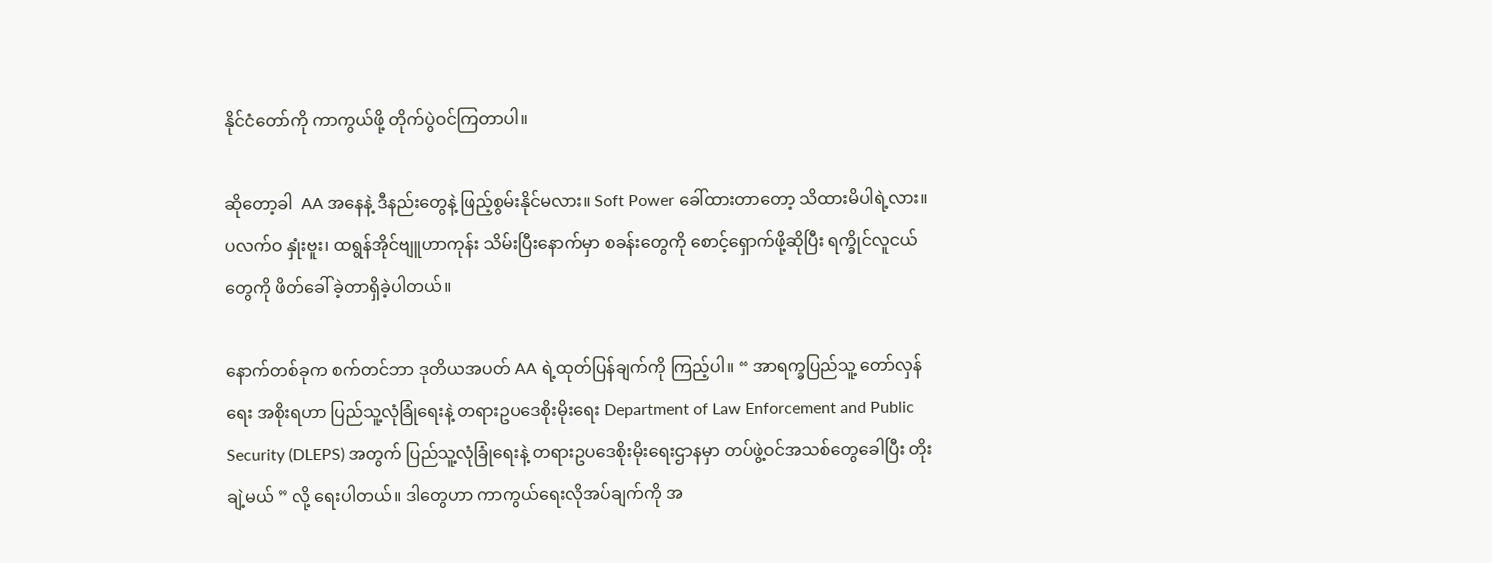နိုင်ငံတော်ကို ကာကွယ်ဖို့ တိုက်ပွဲဝင်ကြတာပါ။

ဆိုတော့ခါ  AA အနေနဲ့ ဒီနည်းတွေနဲ့ ဖြည့်စွမ်းနိုင်မလား။ Soft Power ခေါ်ထားတာတော့ သိထားမိပါရဲ့လား။ ပလက်ဝ နှုံးဗူး၊ ထရွန်အိုင်ဗျူဟာကုန်း သိမ်းပြီးနောက်မှာ စခန်းတွေကို စောင့်ရှောက်ဖို့ဆိုပြီး ရက္ခိုင်လူငယ်တွေကို ဖိတ်ခေါ် ခဲ့တာရှိခဲ့ပါတယ်။

နောက်တစ်ခုက စက်တင်ဘာ ဒုတိယအပတ် AA ရဲ့ထုတ်ပြန်ချက်ကို ကြည့်ပါ။ “ အာရက္ခပြည်သူ့ တော်လှန်ရေး အစိုးရဟာ ပြည်သူ့လုံခြုံရေးနဲ့ တရားဥပဒေစိုးမိုးရေး Department of Law Enforcement and Public Security (DLEPS) အတွက် ပြည်သူ့လုံခြုံရေးနဲ့ တရားဥပဒေစိုးမိုးရေးဌာနမှာ တပ်ဖွဲ့ဝင်အသစ်တွေခေါပြီး တိုးချဲ့မယ် ” လို့ ရေးပါတယ်။ ဒါတွေဟာ ကာကွယ်ရေးလိုအပ်ချက်ကို အ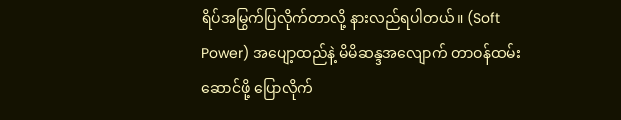ရိပ်အမြွက်ပြလိုက်တာလို့ နားလည်ရပါတယ်။ (Soft Power) အပျော့ထည်နဲ့ မိမိဆန္ဒအလျောက် တာဝန်ထမ်းဆောင်ဖို့ ပြောလိုက်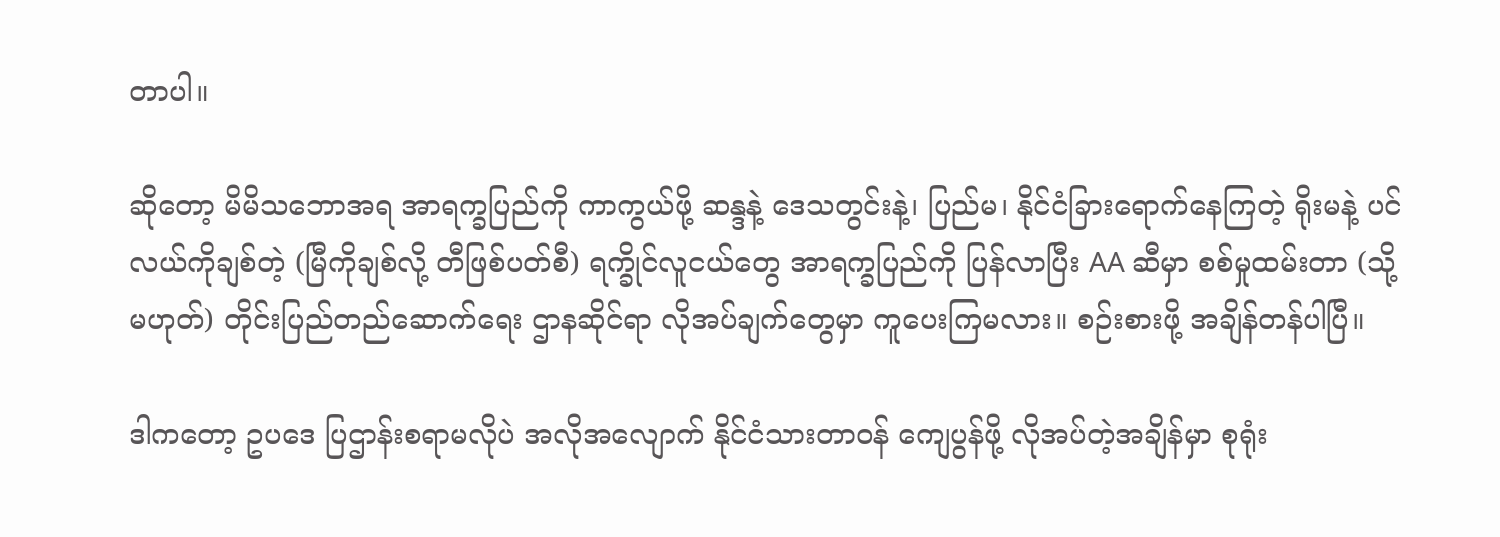တာပါ။

ဆိုတော့ မိမိသဘောအရ အာရက္ခပြည်ကို ကာကွယ်ဖို့ ဆန္ဒနဲ့ ဒေသတွင်းနဲ့၊ ပြည်မ၊ နိုင်ငံခြားရောက်နေကြတဲ့ ရိုးမနဲ့ ပင်လယ်ကိုချစ်တဲ့ (မြီကိုချစ်လို့ တီဖြစ်ပတ်စီ) ရက္ခိုင်လူငယ်တွေ အာရက္ခပြည်ကို ပြန်လာပြီး AA ဆီမှာ စစ်မှုထမ်းတာ (သို့မဟုတ်) တိုင်းပြည်တည်ဆောက်ရေး ဌာနဆိုင်ရာ လိုအပ်ချက်တွေမှာ ကူပေးကြမလား။ စဉ်းစားဖို့ အချိန်တန်ပါပြီ။

ဒါကတော့ ဥပဒေ ပြဌာန်းစရာမလိုပဲ အလိုအလျောက် နိုင်ငံသားတာဝန် ကျေပွန်ဖို့ လိုအပ်တဲ့အချိန်မှာ စုရုံး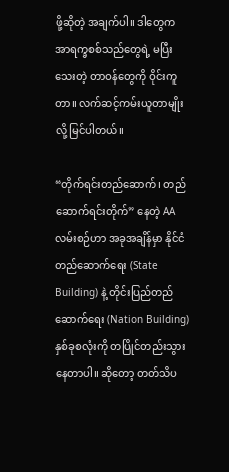ဖို့ဆိုတဲ့ အချက်ပါ။ ဒါတွေက အာရက္ခစစ်သည်တွေရဲ့ မပြီးသေးတဲ့ တာဝန်တွေကို ဝိုင်းကူတာ။ လက်ဆင့်ကမ်းယူတာမျိုးလို့ မြင်ပါတယ်။

“တိုက်ရင်းတည်ဆောက်၊ တည်ဆောက်ရင်းတိုက်” နေတဲ့ AA လမ်းစဉ်ဟာ အခုအချိန်မှာ နိုင်ငံတည်ဆောက်ရေး (State Building) နဲ့ တိုင်းပြည်တည်ဆောက်ရေး (Nation Building) နှစ်ခုစလုံးကို တပြိုင်တည်းသွားနေတာပါ။ ဆိုတော့ တတ်သိပ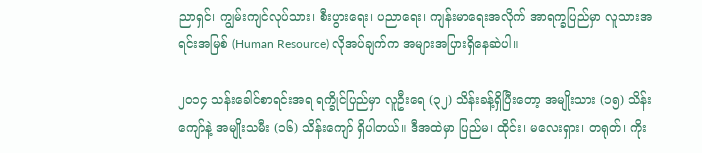ညာရှင်၊ ကျွမ်းကျင်လုပ်သား၊ စီးပွားရေး၊ ပညာရေး၊ ကျန်းမာရေးအလိုက် အာရက္ခပြည်မှာ လူသားအရင်းအမြစ် (Human Resource) လိုအပ်ချက်က အများအပြားရှိနေဆဲပါ။

၂၀၁၄ သန်းခေါင်စာရင်းအရ ရက္ခိုင်ပြည်မှာ လူဦးရေ (၃၂) သိန်းခန့်ရှိပြီးတော့ အမျိုးသား (၁၅) သိန်းကျော်နဲ့ အမျိုးသမီး (၁၆) သိန်းကျော် ရှိပါတယ်။ ဒီအထဲမှာ ပြည်မ၊ ထိုင်း၊ မလေးရှား၊ တရုတ်၊ ကိုး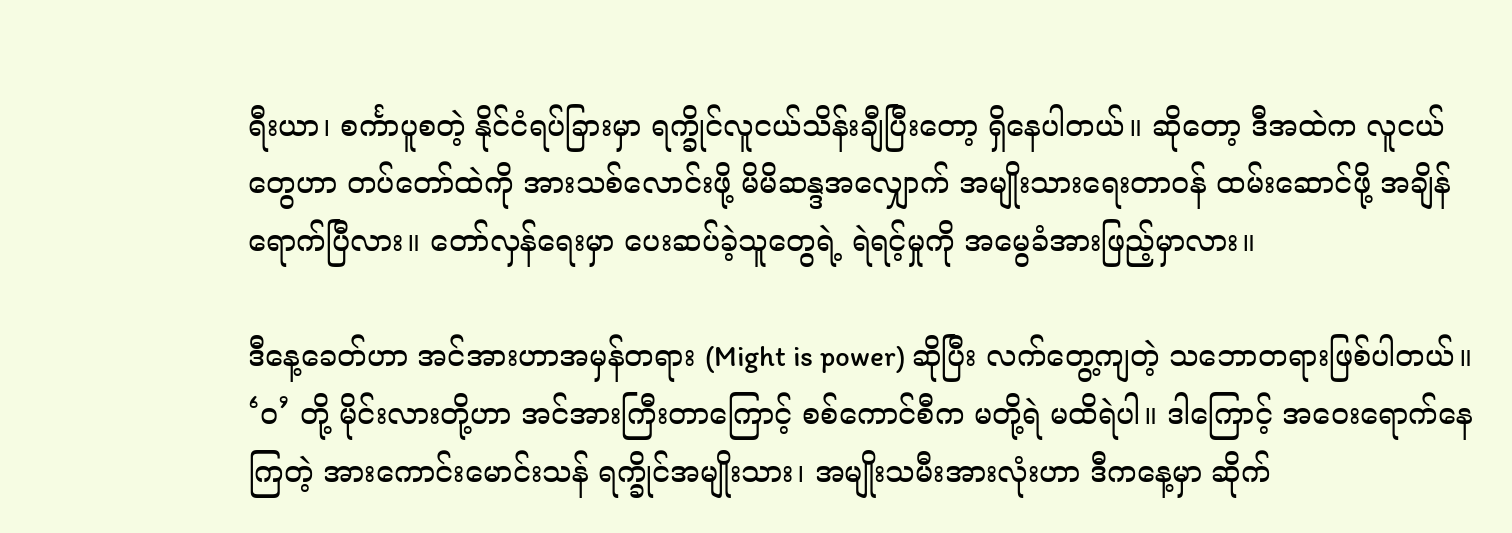ရီးယာ၊ စင်္ကာပူစတဲ့ နိုင်ငံရပ်ခြားမှာ ရက္ခိုင်လူငယ်သိန်းချီပြီးတော့ ရှိနေပါတယ်။ ဆိုတော့ ဒီအထဲက လူငယ်တွေဟာ တပ်တော်ထဲကို အားသစ်လောင်းဖို့ မိမိဆန္ဒအလျှောက် အမျိုးသားရေးတာဝန် ထမ်းဆောင်ဖို့ အချိန်ရောက်ပြီလား။ တော်လှန်ရေးမှာ ပေးဆပ်ခဲ့သူတွေရဲ့ ရဲရင့်မှုကို အမွေခံအားဖြည့်မှာလား။

ဒီနေ့ခေတ်ဟာ အင်အားဟာအမှန်တရား (Might is power) ဆိုပြီး လက်တွေ့ကျတဲ့ သဘောတရားဖြစ်ပါတယ်။ ‘ဝ’ တို့ မိုင်းလားတို့ဟာ အင်အားကြီးတာကြောင့် စစ်ကောင်စီက မတို့ရဲ မထိရဲပါ။ ဒါကြောင့် အဝေးရောက်နေကြတဲ့ အားကောင်းမောင်းသန် ရက္ခိုင်အမျိုးသား၊ အမျိုးသမီးအားလုံးဟာ ဒီကနေ့မှာ ဆိုက်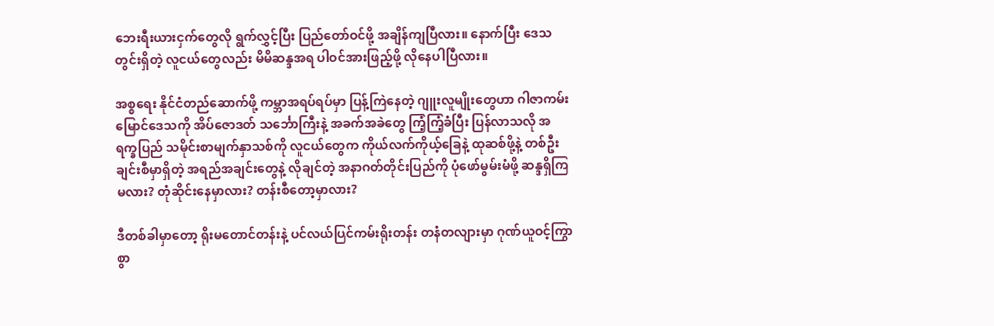ဘေးရီးယားငှက်တွေလို ရွက်လွှင့်ပြီး ပြည်တော်ဝင်ဖို့ အချိန်ကျပြီလား။ နောက်ပြီး ဒေသတွင်းရှိတဲ့ လူငယ်တွေလည်း မိမိဆန္ဒအရ ပါဝင်အားဖြည့်ဖို့ လိုနေပါပြီလား။

အစ္စရေး နိုင်ငံတည်ဆောက်ဖို့ ကမ္ဘာအရပ်ရပ်မှာ ပြန့်ကြဲနေတဲ့ ဂျူးလူမျိုးတွေဟာ ဂါဇာကမ်းမြောင်ဒေသကို အိပ်ဇောဒတ် သင်္ဘောကြီးနဲ့ အခက်အခဲတွေ ကြံ့ကြံ့ခံပြီး ပြန်လာသလို အရက္ခပြည် သမိုင်းစာမျက်နှာသစ်ကို လူငယ်တွေက ကိုယ်လက်ကိုယ့်ခြေနဲ့ ထုဆစ်ဖို့နဲ့ တစ်ဦးချင်းစီမှာရှိတဲ့ အရည်အချင်းတွေနဲ့ လိုချင်တဲ့ အနာဂတ်တိုင်းပြည်ကို ပုံဖော်မွမ်းမံဖို့ ဆန္ဒရှိကြမလား? တုံဆိုင်းနေမှာလား? တန်းစီတော့မှာလား?

ဒီတစ်ခါမှာတော့ ရိုးမတောင်တန်းနဲ့ ပင်လယ်ပြင်ကမ်းရိုးတန်း တနံတလျားမှာ ဂုဏ်ယူဝင့်ကြွာစွာ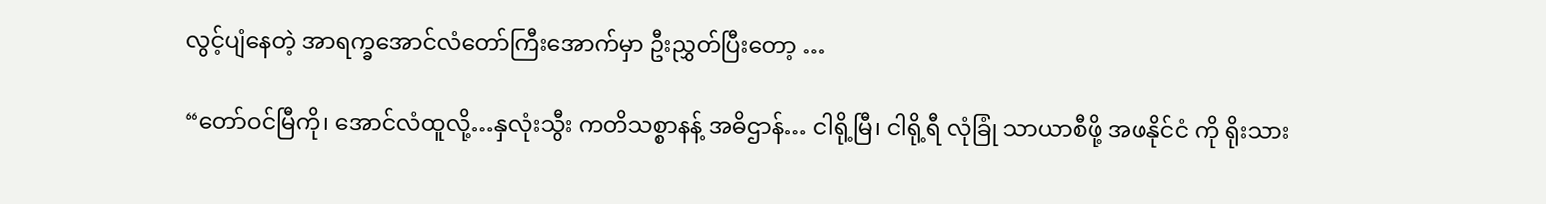လွင့်ပျံနေတဲ့ အာရက္ခအောင်လံတော်ကြီးအောက်မှာ ဦးညွှတ်ပြီးတော့ …

“တော်ဝင်မြီကို၊ အောင်လံထူလို့…နှလုံးသွီး ကတိသစ္စာနန့် အဓိဌာန်… ငါရို့မြီ၊ ငါရို့ရီ လုံခြုံ သာယာစီဖို့ အဖနိုင်ငံ ကို ရိုးသား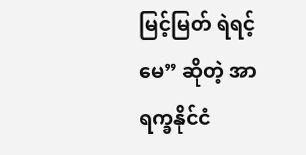မြင့်မြတ် ရဲရင့်မေ” ဆိုတဲ့ အာရက္ခနိုင်ငံ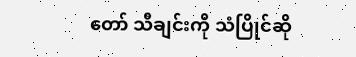တော် သီချင်းကို သံပြိုင်ဆို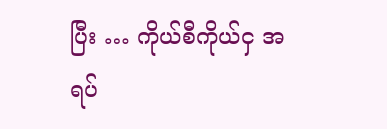ပြီး … ကိုယ်စီကိုယ်ငှ အရပ်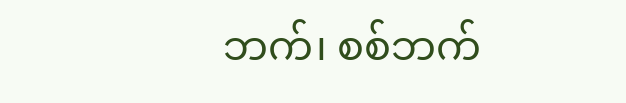ဘက်၊ စစ်ဘက်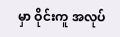မှာ ဝိုင်းကူ အလုပ်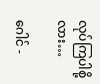လုပ်ကြပါစို့လား…

ဂေါင် -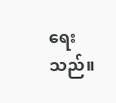ရေးသည်။